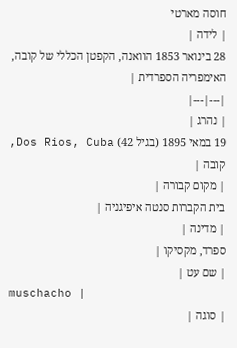חוסה מארטי
| לידה |
28 בינואר 1853 הוואנה, הקפטן הכללי של קובה, האימפריה הספרדית |
|---|---|
| נהרג |
19 במאי 1895 (בגיל 42) Dos Rios, Cuba, קובה |
| מקום קבורה |
בית הקברות סנטה איפיגניה |
| מדינה |
ספרד, מקסיקו |
| שם עט |
muschacho |
| סוגה |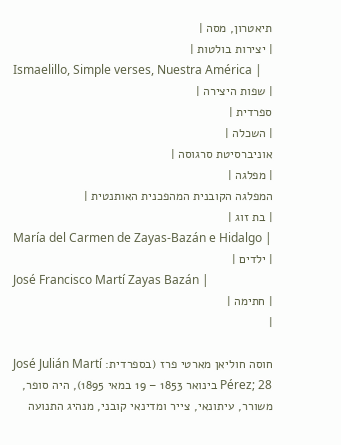תיאטרון, מסה |
| יצירות בולטות |
Ismaelillo, Simple verses, Nuestra América |
| שפות היצירה |
ספרדית |
| השכלה |
אוניברסיטת סרגוסה |
| מפלגה |
המפלגה הקובנית המהפכנית האותנטית |
| בת זוג |
María del Carmen de Zayas-Bazán e Hidalgo |
| ילדים |
José Francisco Martí Zayas Bazán |
| חתימה |
|

חוסה חוליאן מארטי פרז (בספרדית: José Julián Martí Pérez; 28 בינואר 1853 – 19 במאי 1895), היה סופר, משורר, עיתונאי, צייר ומדינאי קובני, מנהיג התנועה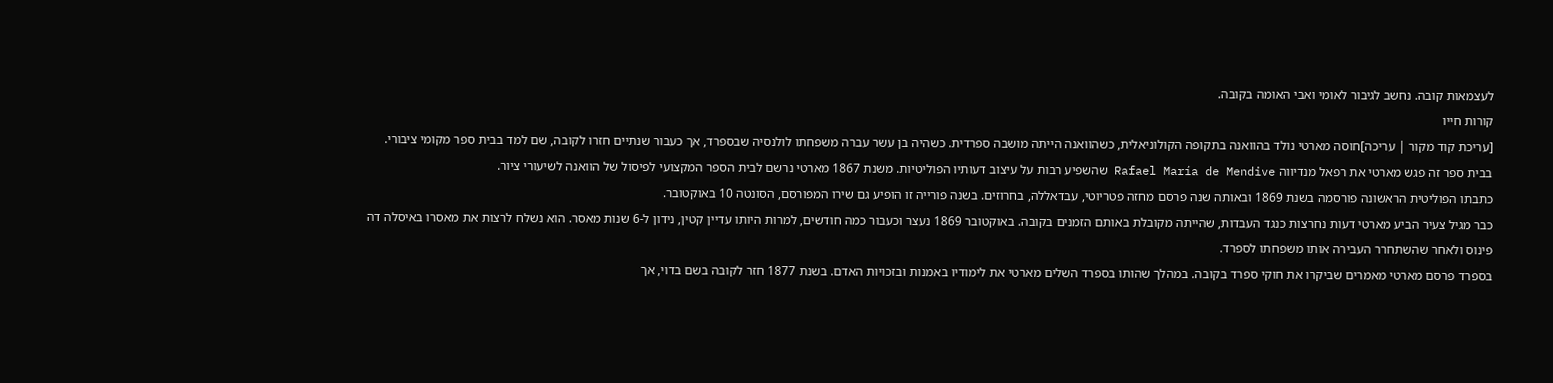לעצמאות קובה. נחשב לגיבור לאומי ואבי האומה בקובה.
קורות חייו
[עריכת קוד מקור | עריכה]חוסה מארטי נולד בהוואנה בתקופה הקולוניאלית, כשהוואנה הייתה מושבה ספרדית. כשהיה בן עשר עברה משפחתו לולנסיה שבספרד, אך כעבור שנתיים חזרו לקובה, שם למד בבית ספר מקומי ציבורי. בבית ספר זה פגש מארטי את רפאל מנדיווה Rafael María de Mendive שהשפיע רבות על עיצוב דעותיו הפוליטיות. משנת 1867 מארטי נרשם לבית הספר המקצועי לפיסול של הוואנה לשיעורי ציור.
כתבתו הפוליטית הראשונה פורסמה בשנת 1869 ובאותה שנה פרסם מחזה פטריוטי, עבדאללה, בחרוזים. בשנה פורייה זו הופיע גם שירו המפורסם, הסונטה 10 באוקטובר.
כבר מגיל צעיר הביע מארטי דעות נחרצות כנגד העבדות, שהייתה מקובלת באותם הזמנים בקובה. באוקטובר 1869 נעצר וכעבור כמה חודשים, למרות היותו עדיין קטין, נידון ל-6 שנות מאסר. הוא נשלח לרצות את מאסרו באיסלה דה פינוס ולאחר שהשתחרר העבירה אותו משפחתו לספרד.
בספרד פרסם מארטי מאמרים שביקרו את חוקי ספרד בקובה. במהלך שהותו בספרד השלים מארטי את לימודיו באמנות ובזכויות האדם. בשנת 1877 חזר לקובה בשם בדוי, אך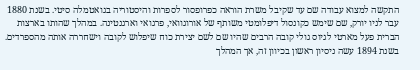התקשה למצוא עבודה שם עד שקיבל משרת הוראה כפרופסור לספרות והיסטוריה בגואטמלה סיטי. בשנת 1880 עבר לניו יורק, שם שימש כקונסול דיפלומטי משותף של אורוגוואי, פרגואי וארגנטינה. במהלך שהותו בארצות הברית פעל מארטי לגיוס גולי קובה הרבים שהיו שם לשם יצירת כוח שיפלוש לקובה וישחררה אותה מהספרדים. בשנת 1894 עשה ניסיון ראשון בכיוון זה, אך המהלך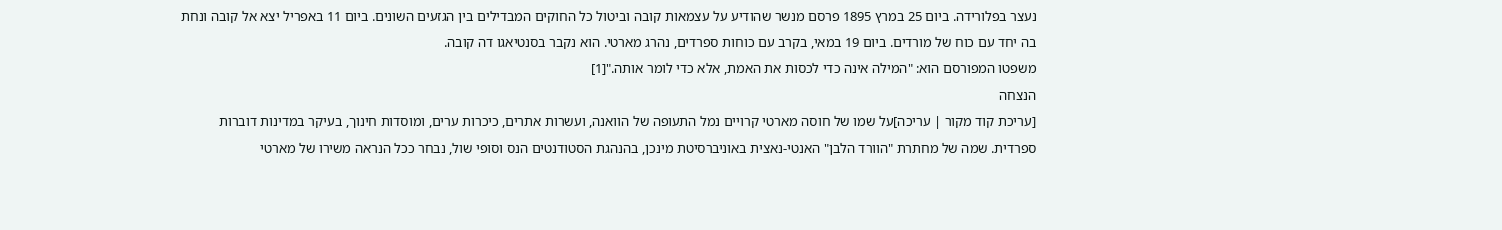נעצר בפלורידה. ביום 25 במרץ 1895 פרסם מנשר שהודיע על עצמאות קובה וביטול כל החוקים המבדילים בין הגזעים השונים. ביום 11 באפריל יצא אל קובה ונחת בה יחד עם כוח של מורדים. ביום 19 במאי, בקרב עם כוחות ספרדים, נהרג מארטי. הוא נקבר בסנטיאגו דה קובה.
משפטו המפורסם הוא: "המילה אינה כדי לכסות את האמת, אלא כדי לומר אותה."[1]
הנצחה
[עריכת קוד מקור | עריכה]על שמו של חוסה מארטי קרויים נמל התעופה של הוואנה, ועשרות אתרים, כיכרות ערים, ומוסדות חינוך, בעיקר במדינות דוברות ספרדית. שמה של מחתרת "הוורד הלבן" האנטי-נאצית באוניברסיטת מינכן, בהנהגת הסטודנטים הנס וסופי שול, נבחר ככל הנראה משירו של מארטי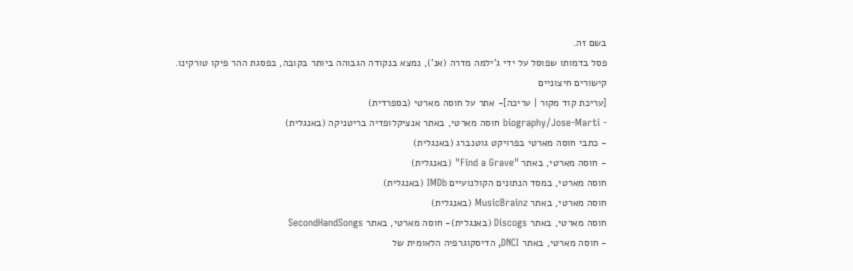בשם זה.
פסל בדמותו שפוסל על ידי ג'ילמה מדרה (אנ'), נמצא בנקודה הגבוהה ביותר בקובה, בפסגת ההר פיקו טורקינו.
קישורים חיצוניים
[עריכת קוד מקור | עריכה]- אתר על חוסה מארטי (בספרדית)
- biography/Jose-Marti חוסה מארטי, באתר אנציקלופדיה בריטניקה (באנגלית)
- כתבי חוסה מארטי בפרויקט גוטנברג (באנגלית)
- חוסה מארטי, באתר "Find a Grave" (באנגלית)
חוסה מארטי, במסד הנתונים הקולנועיים IMDb (באנגלית)
חוסה מארטי, באתר MusicBrainz (באנגלית)
חוסה מארטי, באתר Discogs (באנגלית)- חוסה מארטי, באתר SecondHandSongs
- חוסה מארטי, באתר DNCI, הדיסקוגרפיה הלאומית של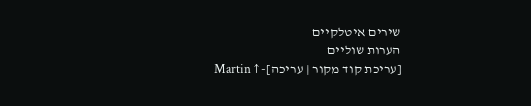שירים איטלקיים
הערות שוליים
[עריכת קוד מקור | עריכה]- ↑ Martin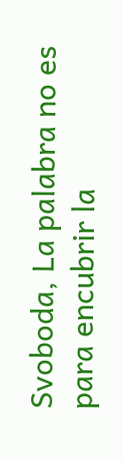Svoboda, La palabra no es para encubrir la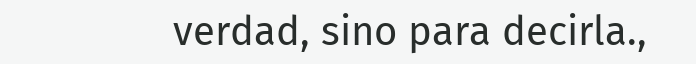verdad, sino para decirla.,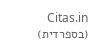Citas.in (בספרדית)